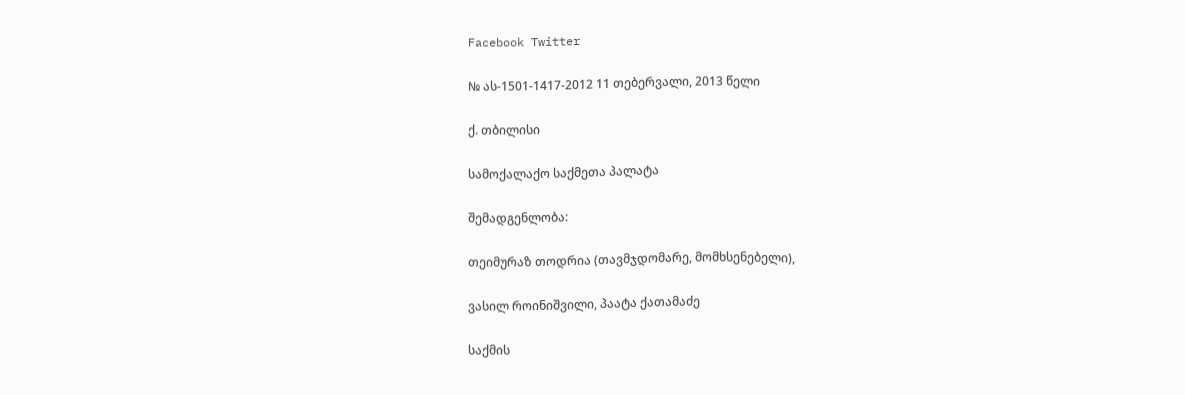Facebook Twitter

№ ას-1501-1417-2012 11 თებერვალი, 2013 წელი

ქ. თბილისი

სამოქალაქო საქმეთა პალატა

შემადგენლობა:

თეიმურაზ თოდრია (თავმჯდომარე, მომხსენებელი),

ვასილ როინიშვილი, პაატა ქათამაძე

საქმის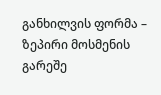განხილვის ფორმა – ზეპირი მოსმენის გარეშე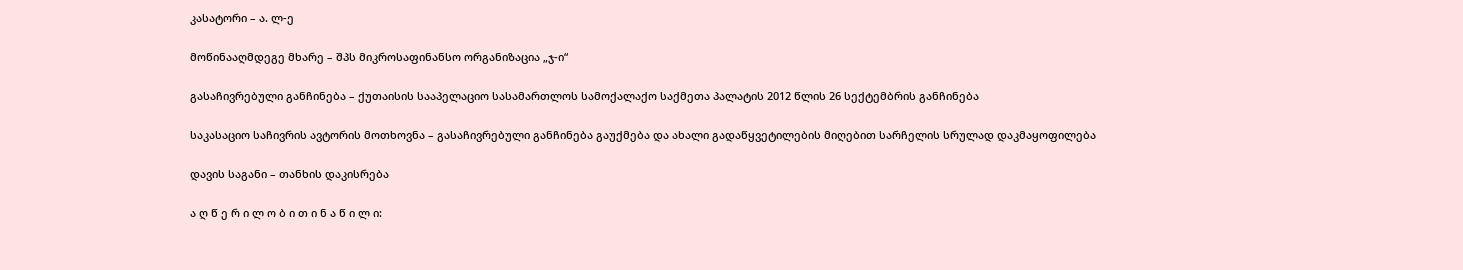კასატორი – ა. ლ-ე

მოწინააღმდეგე მხარე – შპს მიკროსაფინანსო ორგანიზაცია „ჯ-ი“

გასაჩივრებული განჩინება – ქუთაისის სააპელაციო სასამართლოს სამოქალაქო საქმეთა პალატის 2012 წლის 26 სექტემბრის განჩინება

საკასაციო საჩივრის ავტორის მოთხოვნა – გასაჩივრებული განჩინება გაუქმება და ახალი გადაწყვეტილების მიღებით სარჩელის სრულად დაკმაყოფილება

დავის საგანი – თანხის დაკისრება

ა ღ წ ე რ ი ლ ო ბ ი თ ი ნ ა წ ი ლ ი: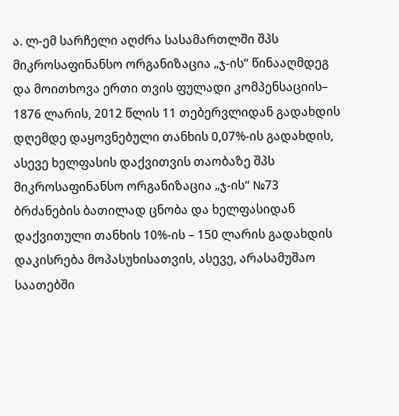ა. ლ-ემ სარჩელი აღძრა სასამართლში შპს მიკროსაფინანსო ორგანიზაცია „ჯ-ის“ წინააღმდეგ და მოითხოვა ერთი თვის ფულადი კომპენსაციის– 1876 ლარის, 2012 წლის 11 თებერვლიდან გადახდის დღემდე დაყოვნებული თანხის 0,07%-ის გადახდის, ასევე ხელფასის დაქვითვის თაობაზე შპს მიკროსაფინანსო ორგანიზაცია „ჯ-ის“ №73 ბრძანების ბათილად ცნობა და ხელფასიდან დაქვითული თანხის 10%-ის – 150 ლარის გადახდის დაკისრება მოპასუხისათვის, ასევე, არასამუშაო საათებში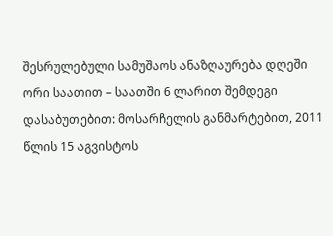შესრულებული სამუშაოს ანაზღაურება დღეში ორი საათით – საათში 6 ლარით შემდეგი დასაბუთებით: მოსარჩელის განმარტებით, 2011 წლის 15 აგვისტოს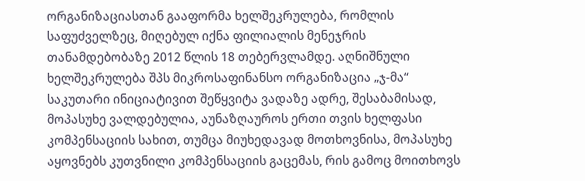ორგანიზაციასთან გააფორმა ხელშეკრულება, რომლის საფუძველზეც, მიღებულ იქნა ფილიალის მენეჯრის თანამდებობაზე 2012 წლის 18 თებერვლამდე. აღნიშნული ხელშეკრულება შპს მიკროსაფინანსო ორგანიზაცია „ჯ-მა“ საკუთარი ინიციატივით შეწყვიტა ვადაზე ადრე, შესაბამისად, მოპასუხე ვალდებულია, აუნაზღაუროს ერთი თვის ხელფასი კომპენსაციის სახით, თუმცა მიუხედავად მოთხოვნისა, მოპასუხე აყოვნებს კუთვნილი კომპენსაციის გაცემას, რის გამოც მოითხოვს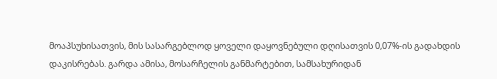მოაპსუხისათვის, მის სასარგებლოდ ყოველი დაყოვნებული დღისათვის 0,07%-ის გადახდის დაკისრებას. გარდა ამისა, მოსარჩელის განმარტებით, სამსახურიდან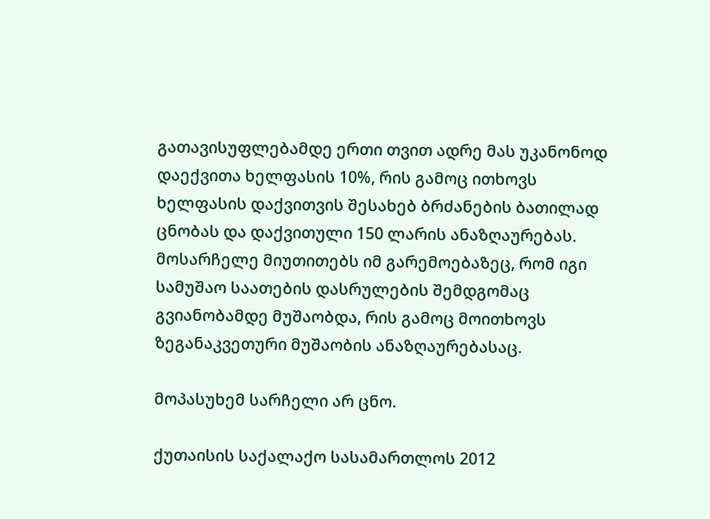გათავისუფლებამდე ერთი თვით ადრე მას უკანონოდ დაექვითა ხელფასის 10%, რის გამოც ითხოვს ხელფასის დაქვითვის შესახებ ბრძანების ბათილად ცნობას და დაქვითული 150 ლარის ანაზღაურებას. მოსარჩელე მიუთითებს იმ გარემოებაზეც, რომ იგი სამუშაო საათების დასრულების შემდგომაც გვიანობამდე მუშაობდა, რის გამოც მოითხოვს ზეგანაკვეთური მუშაობის ანაზღაურებასაც.

მოპასუხემ სარჩელი არ ცნო.

ქუთაისის საქალაქო სასამართლოს 2012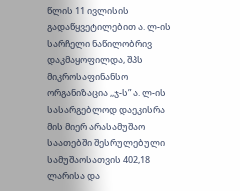წლის 11 ივლისის გადაწყვეტილებით ა. ლ-ის სარჩელი ნაწილობრივ დაკმაყოფილდა, შპს მიკროსაფინანსო ორგანიზაცია ,,ჯ-ს” ა. ლ-ის სასარგებლოდ დაეკისრა მის მიერ არასამუშაო საათებში შესრულებული სამუშაოსათვის 402,18 ლარისა და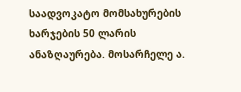საადვოკატო მომსახურების ხარჯების 50 ლარის ანაზღაურება. მოსარჩელე ა.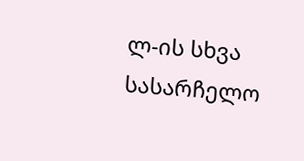ლ-ის სხვა სასარჩელო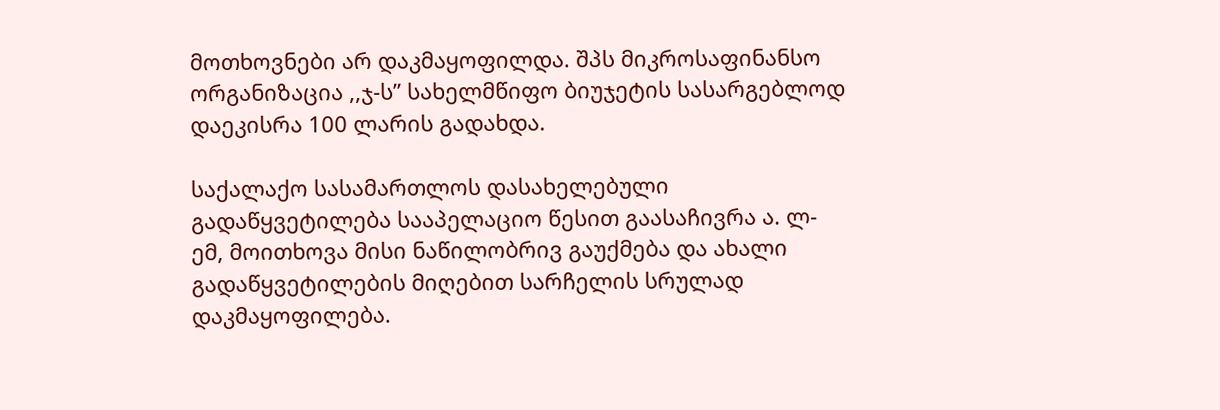მოთხოვნები არ დაკმაყოფილდა. შპს მიკროსაფინანსო ორგანიზაცია ,,ჯ-ს” სახელმწიფო ბიუჯეტის სასარგებლოდ დაეკისრა 100 ლარის გადახდა.

საქალაქო სასამართლოს დასახელებული გადაწყვეტილება სააპელაციო წესით გაასაჩივრა ა. ლ-ემ, მოითხოვა მისი ნაწილობრივ გაუქმება და ახალი გადაწყვეტილების მიღებით სარჩელის სრულად დაკმაყოფილება.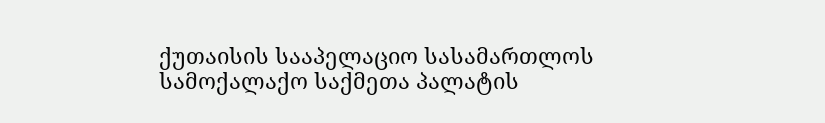ქუთაისის სააპელაციო სასამართლოს სამოქალაქო საქმეთა პალატის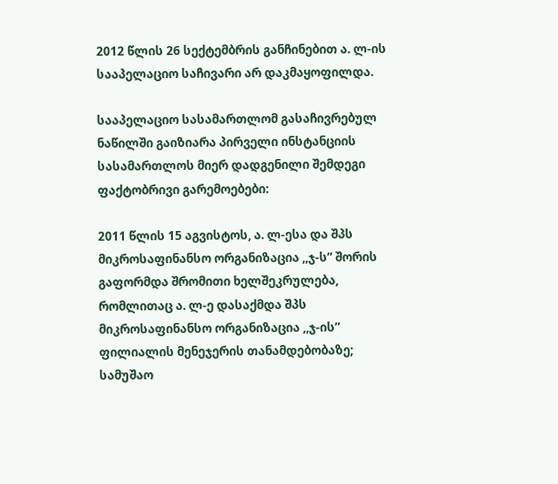2012 წლის 26 სექტემბრის განჩინებით ა. ლ-ის სააპელაციო საჩივარი არ დაკმაყოფილდა.

სააპელაციო სასამართლომ გასაჩივრებულ ნაწილში გაიზიარა პირველი ინსტანციის სასამართლოს მიერ დადგენილი შემდეგი ფაქტობრივი გარემოებები:

2011 წლის 15 აგვისტოს, ა. ლ-ესა და შპს მიკროსაფინანსო ორგანიზაცია ,,ჯ-ს” შორის გაფორმდა შრომითი ხელშეკრულება, რომლითაც ა. ლ-ე დასაქმდა შპს მიკროსაფინანსო ორგანიზაცია ,,ჯ-ის” ფილიალის მენეჯერის თანამდებობაზე; სამუშაო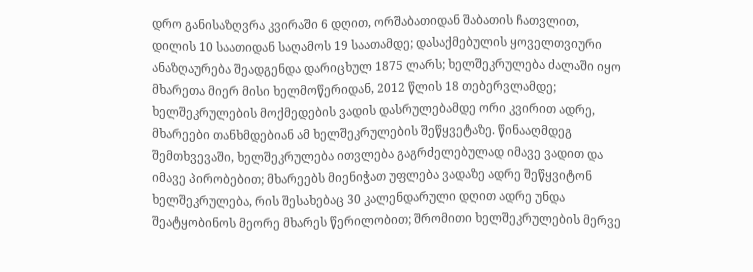დრო განისაზღვრა კვირაში 6 დღით, ორშაბათიდან შაბათის ჩათვლით, დილის 10 საათიდან საღამოს 19 საათამდე; დასაქმებულის ყოველთვიური ანაზღაურება შეადგენდა დარიცხულ 1875 ლარს; ხელშეკრულება ძალაში იყო მხარეთა მიერ მისი ხელმოწერიდან, 2012 წლის 18 თებერვლამდე; ხელშეკრულების მოქმედების ვადის დასრულებამდე ორი კვირით ადრე, მხარეები თანხმდებიან ამ ხელშეკრულების შეწყვეტაზე. წინააღმდეგ შემთხვევაში, ხელშეკრულება ითვლება გაგრძელებულად იმავე ვადით და იმავე პირობებით; მხარეებს მიენიჭათ უფლება ვადაზე ადრე შეწყვიტონ ხელშეკრულება, რის შესახებაც 30 კალენდარული დღით ადრე უნდა შეატყობინოს მეორე მხარეს წერილობით; შრომითი ხელშეკრულების მერვე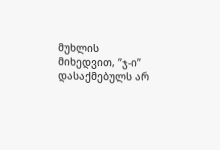მუხლის მიხედვით, ”ჯ-ი” დასაქმებულს არ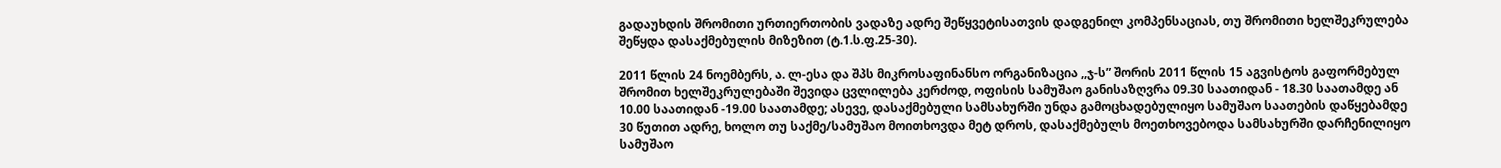გადაუხდის შრომითი ურთიერთობის ვადაზე ადრე შეწყვეტისათვის დადგენილ კომპენსაციას, თუ შრომითი ხელშეკრულება შეწყდა დასაქმებულის მიზეზით (ტ.1.ს.ფ.25-30).

2011 წლის 24 ნოემბერს, ა. ლ-ესა და შპს მიკროსაფინანსო ორგანიზაცია ,,ჯ-ს” შორის 2011 წლის 15 აგვისტოს გაფორმებულ შრომით ხელშეკრულებაში შევიდა ცვლილება კერძოდ, ოფისის სამუშაო განისაზღვრა 09.30 საათიდან - 18.30 საათამდე ან 10.00 საათიდან -19.00 საათამდე; ასევე, დასაქმებული სამსახურში უნდა გამოცხადებულიყო სამუშაო საათების დაწყებამდე 30 წუთით ადრე, ხოლო თუ საქმე/სამუშაო მოითხოვდა მეტ დროს, დასაქმებულს მოეთხოვებოდა სამსახურში დარჩენილიყო სამუშაო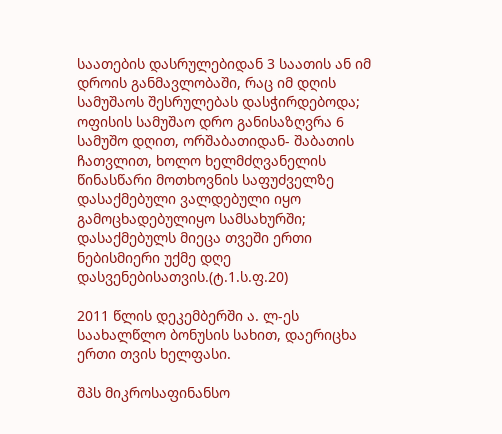საათების დასრულებიდან 3 საათის ან იმ დროის განმავლობაში, რაც იმ დღის სამუშაოს შესრულებას დასჭირდებოდა; ოფისის სამუშაო დრო განისაზღვრა 6 სამუშო დღით, ორშაბათიდან- შაბათის ჩათვლით, ხოლო ხელმძღვანელის წინასწარი მოთხოვნის საფუძველზე დასაქმებული ვალდებული იყო გამოცხადებულიყო სამსახურში; დასაქმებულს მიეცა თვეში ერთი ნებისმიერი უქმე დღე დასვენებისათვის.(ტ.1.ს.ფ.20)

2011 წლის დეკემბერში ა. ლ-ეს საახალწლო ბონუსის სახით, დაერიცხა ერთი თვის ხელფასი.

შპს მიკროსაფინანსო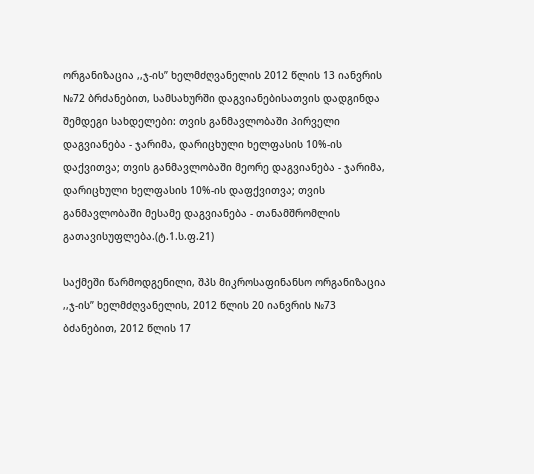ორგანიზაცია ,,ჯ-ის” ხელმძღვანელის 2012 წლის 13 იანვრის №72 ბრძანებით, სამსახურში დაგვიანებისათვის დადგინდა შემდეგი სახდელები: თვის განმავლობაში პირველი დაგვიანება - ჯარიმა, დარიცხული ხელფასის 10%-ის დაქვითვა; თვის განმავლობაში მეორე დაგვიანება - ჯარიმა, დარიცხული ხელფასის 10%-ის დაფქვითვა; თვის განმავლობაში მესამე დაგვიანება - თანამშრომლის გათავისუფლება.(ტ.1.ს.ფ.21)

საქმეში წარმოდგენილი, შპს მიკროსაფინანსო ორგანიზაცია ,,ჯ-ის” ხელმძღვანელის, 2012 წლის 20 იანვრის №73 ბძანებით, 2012 წლის 17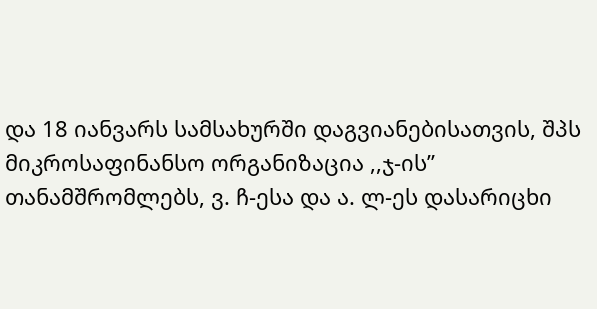და 18 იანვარს სამსახურში დაგვიანებისათვის, შპს მიკროსაფინანსო ორგანიზაცია ,,ჯ-ის” თანამშრომლებს, ვ. ჩ-ესა და ა. ლ-ეს დასარიცხი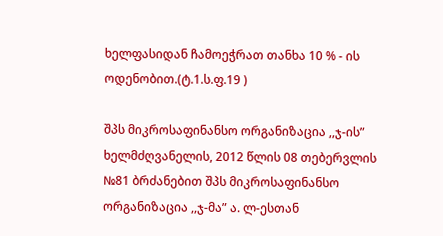ხელფასიდან ჩამოეჭრათ თანხა 10 % - ის ოდენობით.(ტ.1.ს.ფ.19 )

შპს მიკროსაფინანსო ორგანიზაცია ,,ჯ-ის” ხელმძღვანელის, 2012 წლის 08 თებერვლის №81 ბრძანებით შპს მიკროსაფინანსო ორგანიზაცია ,,ჯ-მა” ა. ლ-ესთან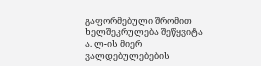გაფორმებული შრომით ხელშეკრულება შეწყვიტა ა. ლ-ის მიერ ვალდებულებების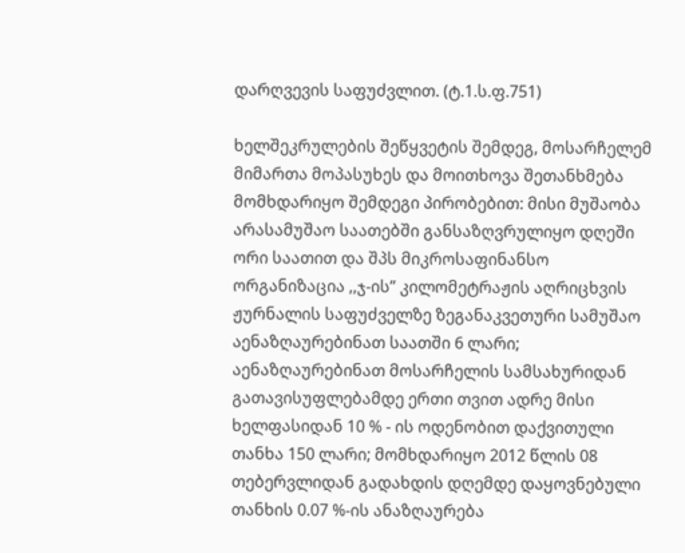დარღვევის საფუძვლით. (ტ.1.ს.ფ.751)

ხელშეკრულების შეწყვეტის შემდეგ, მოსარჩელემ მიმართა მოპასუხეს და მოითხოვა შეთანხმება მომხდარიყო შემდეგი პირობებით: მისი მუშაობა არასამუშაო საათებში განსაზღვრულიყო დღეში ორი საათით და შპს მიკროსაფინანსო ორგანიზაცია ,,ჯ-ის” კილომეტრაჟის აღრიცხვის ჟურნალის საფუძველზე ზეგანაკვეთური სამუშაო აენაზღაურებინათ საათში 6 ლარი; აენაზღაურებინათ მოსარჩელის სამსახურიდან გათავისუფლებამდე ერთი თვით ადრე მისი ხელფასიდან 10 % - ის ოდენობით დაქვითული თანხა 150 ლარი; მომხდარიყო 2012 წლის 08 თებერვლიდან გადახდის დღემდე დაყოვნებული თანხის 0.07 %-ის ანაზღაურება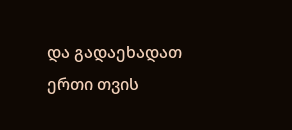და გადაეხადათ ერთი თვის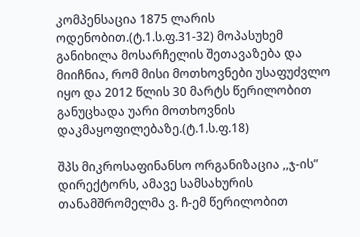კომპენსაცია 1875 ლარის ოდენობით.(ტ.1.ს.ფ.31-32) მოპასუხემ განიხილა მოსარჩელის შეთავაზება და მიიჩნია, რომ მისი მოთხოვნები უსაფუძვლო იყო და 2012 წლის 30 მარტს წერილობით განუცხადა უარი მოთხოვნის დაკმაყოფილებაზე.(ტ.1.ს.ფ.18)

შპს მიკროსაფინანსო ორგანიზაცია ,,ჯ-ის” დირექტორს, ამავე სამსახურის თანამშრომელმა ვ. ჩ-ემ წერილობით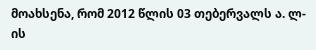მოახსენა, რომ 2012 წლის 03 თებერვალს ა. ლ-ის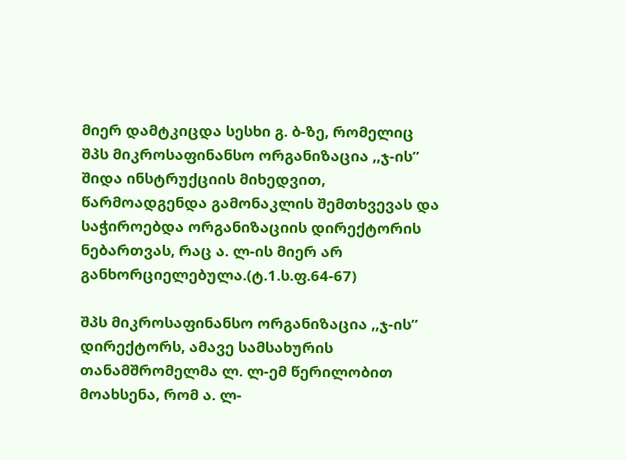მიერ დამტკიცდა სესხი გ. ბ-ზე, რომელიც შპს მიკროსაფინანსო ორგანიზაცია ,,ჯ-ის” შიდა ინსტრუქციის მიხედვით, წარმოადგენდა გამონაკლის შემთხვევას და საჭიროებდა ორგანიზაციის დირექტორის ნებართვას, რაც ა. ლ-ის მიერ არ განხორციელებულა.(ტ.1.ს.ფ.64-67)

შპს მიკროსაფინანსო ორგანიზაცია ,,ჯ-ის” დირექტორს, ამავე სამსახურის თანამშრომელმა ლ. ლ-ემ წერილობით მოახსენა, რომ ა. ლ-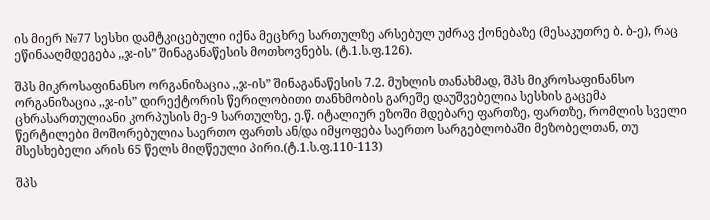ის მიერ №77 სესხი დამტკიცებული იქნა მეცხრე სართულზე არსებულ უძრავ ქონებაზე (მესაკუთრე ბ. ბ-ე), რაც ეწინააღმდეგება ,,ჯ-ის” შინაგანაწესის მოთხოვნებს. (ტ.1.ს.ფ.126).

შპს მიკროსაფინანსო ორგანიზაცია ,,ჯ-ის” შინაგანაწესის 7.2. მუხლის თანახმად, შპს მიკროსაფინანსო ორგანიზაცია ,,ჯ-ის” დირექტორის წერილობითი თანხმობის გარეშე დაუშვებელია სესხის გაცემა ცხრასართულიანი კორპუსის მე-9 სართულზე, ე.წ. იტალიურ ეზოში მდებარე ფართზე, ფართზე, რომლის სველი წერტილები მოშორებულია საერთო ფართს ან/და იმყოფება საერთო სარგებლობაში მეზობელთან, თუ მსესხებელი არის 65 წელს მიღწეული პირი.(ტ.1.ს.ფ.110-113)

შპს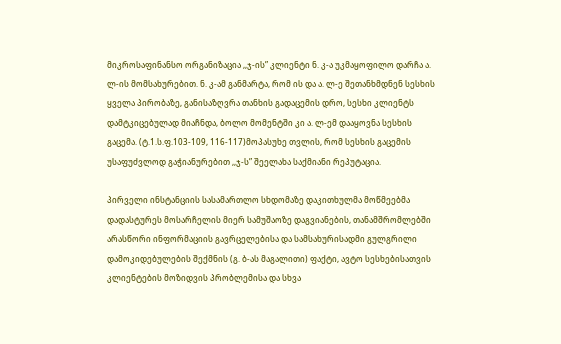მიკროსაფინანსო ორგანიზაცია ,,ჯ-ის” კლიენტი ნ. კ-ა უკმაყოფილო დარჩა ა. ლ-ის მომსახურებით. ნ. კ-ამ განმარტა, რომ ის და ა. ლ-ე შეთანხმდნენ სესხის ყველა პირობაზე, განისაზღვრა თანხის გადაცემის დრო, სესხი კლიენტს დამტკიცებულად მიაჩნდა, ბოლო მომენტში კი ა. ლ-ემ დააყოვნა სესხის გაცემა. (ტ.1.ს.ფ.103-109, 116-117)მოპასუხე თვლის, რომ სესხის გაცემის უსაფუძვლოდ გაჭიანურებით ,,ჯ-ს” შეელახა საქმიანი რეპუტაცია.

პირველი ინსტანციის სასამართლო სხდომაზე დაკითხულმა მოწმეებმა დადასტურეს მოსარჩელის მიერ სამუშაოზე დაგვიანების, თანამშრომლებში არასწორი ინფორმაციის გავრცელებისა და სამსახურისადმი გულგრილი დამოკიდებულების შექმნის (გ. ბ-ას მაგალითი) ფაქტი, ავტო სესხებისათვის კლიენტების მოზიდვის პრობლემისა და სხვა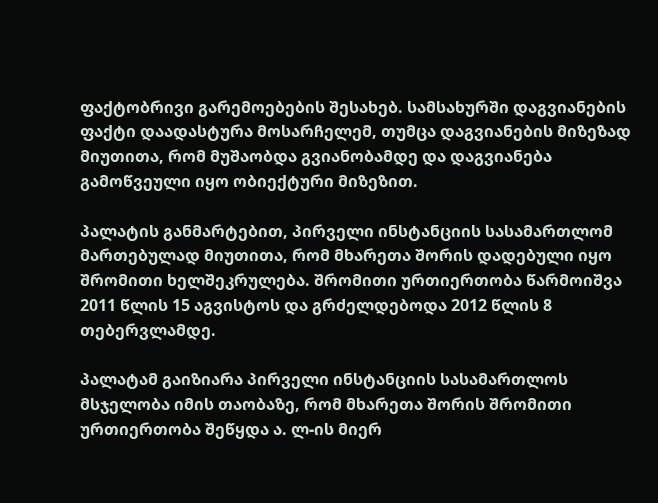ფაქტობრივი გარემოებების შესახებ. სამსახურში დაგვიანების ფაქტი დაადასტურა მოსარჩელემ, თუმცა დაგვიანების მიზეზად მიუთითა, რომ მუშაობდა გვიანობამდე და დაგვიანება გამოწვეული იყო ობიექტური მიზეზით.

პალატის განმარტებით, პირველი ინსტანციის სასამართლომ მართებულად მიუთითა, რომ მხარეთა შორის დადებული იყო შრომითი ხელშეკრულება. შრომითი ურთიერთობა წარმოიშვა 2011 წლის 15 აგვისტოს და გრძელდებოდა 2012 წლის 8 თებერვლამდე.

პალატამ გაიზიარა პირველი ინსტანციის სასამართლოს მსჯელობა იმის თაობაზე, რომ მხარეთა შორის შრომითი ურთიერთობა შეწყდა ა. ლ-ის მიერ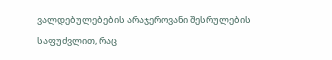ვალდებულებების არაჯეროვანი შესრულების საფუძვლით, რაც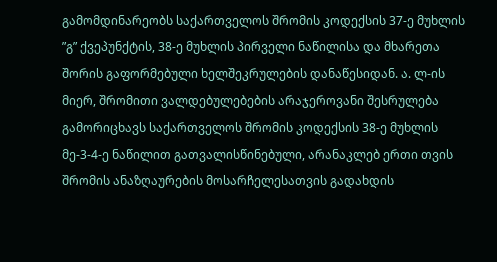გამომდინარეობს საქართველოს შრომის კოდექსის 37-ე მუხლის ”გ” ქვეპუნქტის, 38-ე მუხლის პირველი ნაწილისა და მხარეთა შორის გაფორმებული ხელშეკრულების დანაწესიდან. ა. ლ-ის მიერ, შრომითი ვალდებულებების არაჯეროვანი შესრულება გამორიცხავს საქართველოს შრომის კოდექსის 38-ე მუხლის მე-3-4-ე ნაწილით გათვალისწინებული, არანაკლებ ერთი თვის შრომის ანაზღაურების მოსარჩელესათვის გადახდის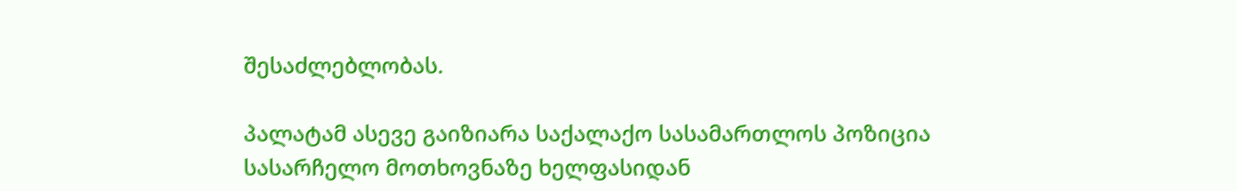შესაძლებლობას.

პალატამ ასევე გაიზიარა საქალაქო სასამართლოს პოზიცია სასარჩელო მოთხოვნაზე ხელფასიდან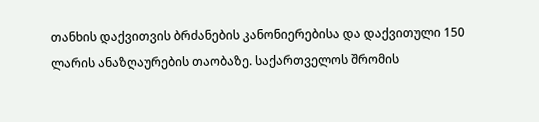თანხის დაქვითვის ბრძანების კანონიერებისა და დაქვითული 150 ლარის ანაზღაურების თაობაზე. საქართველოს შრომის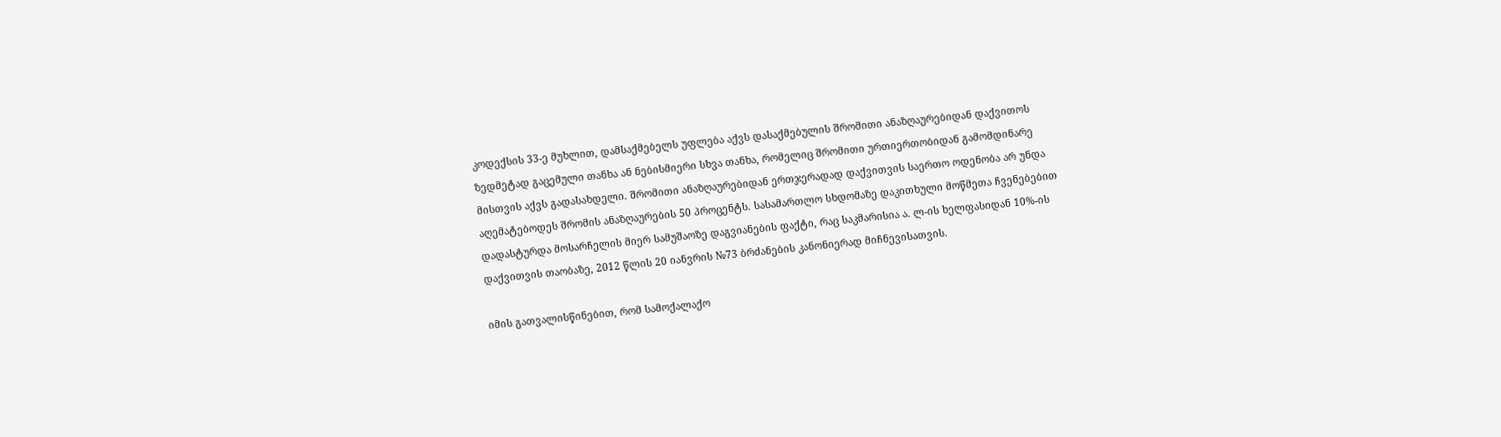კოდექსის 33-ე მუხლით, დამსაქმებელს უფლება აქვს დასაქმებულის შრომითი ანაზღაურებიდან დაქვითოს ზედმეტად გაცემული თანხა ან ნებისმიერი სხვა თანხა, რომელიც შრომითი ურთიერთობიდან გამომდინარე მისთვის აქვს გადასახდელი. შრომითი ანაზღაურებიდან ერთჯერადად დაქვითვის საერთო ოდენობა არ უნდა აღემატებოდეს შრომის ანაზღაურების 50 პროცენტს. სასამართლო სხდომაზე დაკითხული მოწმეთა ჩვენებებით დადასტურდა მოსარჩელის მიერ სამუშაოზე დაგვიანების ფაქტი, რაც საკმარისია ა. ლ-ის ხელფასიდან 10%-ის დაქვითვის თაობაზე, 2012 წლის 20 იანვრის №73 ბრძანების კანონიერად მიჩნევისათვის.

იმის გათვალისწინებით, რომ სამოქალაქო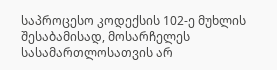საპროცესო კოდექსის 102-ე მუხლის შესაბამისად, მოსარჩელეს სასამართლოსათვის არ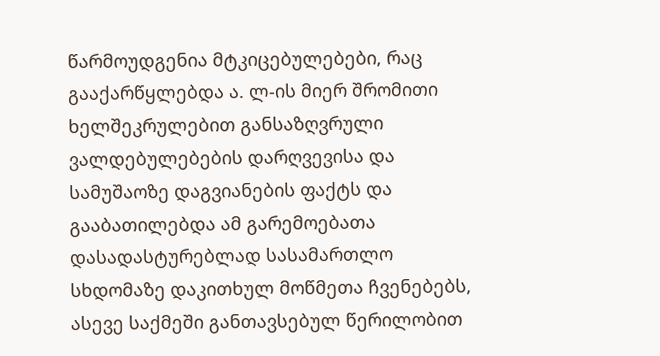წარმოუდგენია მტკიცებულებები, რაც გააქარწყლებდა ა. ლ-ის მიერ შრომითი ხელშეკრულებით განსაზღვრული ვალდებულებების დარღვევისა და სამუშაოზე დაგვიანების ფაქტს და გააბათილებდა ამ გარემოებათა დასადასტურებლად სასამართლო სხდომაზე დაკითხულ მოწმეთა ჩვენებებს, ასევე საქმეში განთავსებულ წერილობით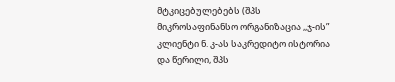მტკიცებულებებს (შპს მიკროსაფინანსო ორგანიზაცია ,,ჯ-ის” კლიენტი ნ. კ-ას საკრედიტო ისტორია და წერილი, შპს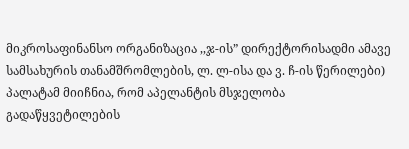მიკროსაფინანსო ორგანიზაცია ,,ჯ-ის” დირექტორისადმი ამავე სამსახურის თანამშრომლების, ლ. ლ-ისა და ვ. ჩ-ის წერილები) პალატამ მიიჩნია, რომ აპელანტის მსჯელობა გადაწყვეტილების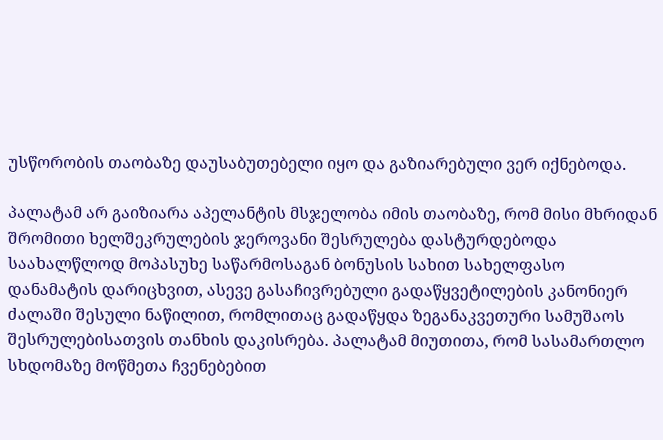უსწორობის თაობაზე დაუსაბუთებელი იყო და გაზიარებული ვერ იქნებოდა.

პალატამ არ გაიზიარა აპელანტის მსჯელობა იმის თაობაზე, რომ მისი მხრიდან შრომითი ხელშეკრულების ჯეროვანი შესრულება დასტურდებოდა საახალწლოდ მოპასუხე საწარმოსაგან ბონუსის სახით სახელფასო დანამატის დარიცხვით, ასევე გასაჩივრებული გადაწყვეტილების კანონიერ ძალაში შესული ნაწილით, რომლითაც გადაწყდა ზეგანაკვეთური სამუშაოს შესრულებისათვის თანხის დაკისრება. პალატამ მიუთითა, რომ სასამართლო სხდომაზე მოწმეთა ჩვენებებით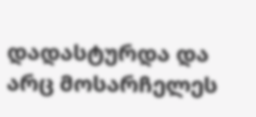დადასტურდა და არც მოსარჩელეს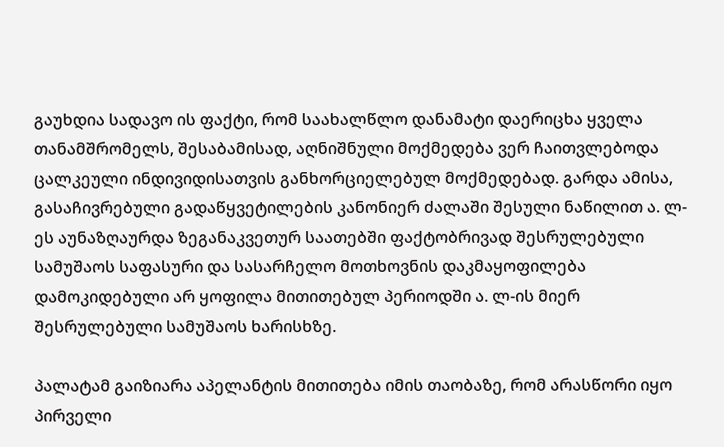გაუხდია სადავო ის ფაქტი, რომ საახალწლო დანამატი დაერიცხა ყველა თანამშრომელს, შესაბამისად, აღნიშნული მოქმედება ვერ ჩაითვლებოდა ცალკეული ინდივიდისათვის განხორციელებულ მოქმედებად. გარდა ამისა, გასაჩივრებული გადაწყვეტილების კანონიერ ძალაში შესული ნაწილით ა. ლ-ეს აუნაზღაურდა ზეგანაკვეთურ საათებში ფაქტობრივად შესრულებული სამუშაოს საფასური და სასარჩელო მოთხოვნის დაკმაყოფილება დამოკიდებული არ ყოფილა მითითებულ პერიოდში ა. ლ-ის მიერ შესრულებული სამუშაოს ხარისხზე.

პალატამ გაიზიარა აპელანტის მითითება იმის თაობაზე, რომ არასწორი იყო პირველი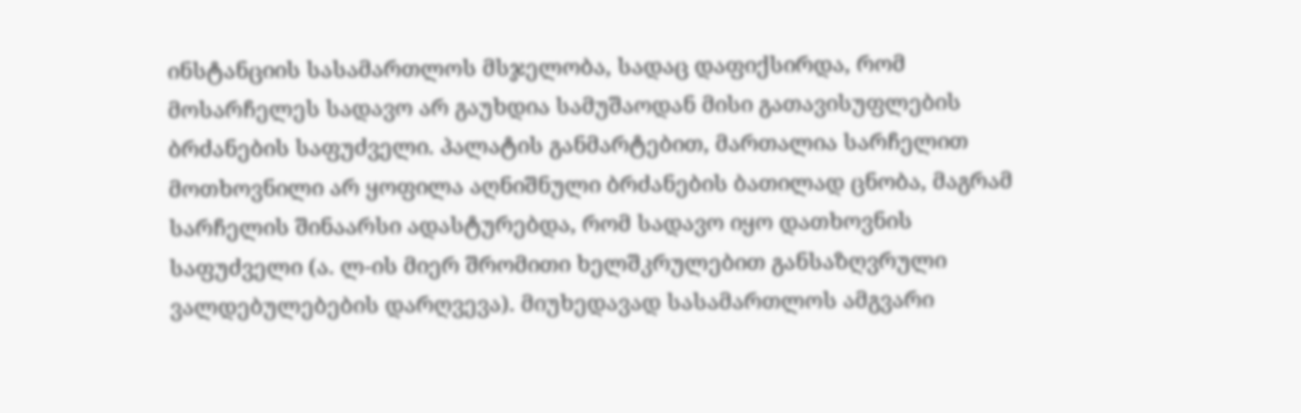ინსტანციის სასამართლოს მსჯელობა, სადაც დაფიქსირდა, რომ მოსარჩელეს სადავო არ გაუხდია სამუშაოდან მისი გათავისუფლების ბრძანების საფუძველი. პალატის განმარტებით, მართალია სარჩელით მოთხოვნილი არ ყოფილა აღნიშნული ბრძანების ბათილად ცნობა, მაგრამ სარჩელის შინაარსი ადასტურებდა, რომ სადავო იყო დათხოვნის საფუძველი (ა. ლ-ის მიერ შრომითი ხელშკრულებით განსაზღვრული ვალდებულებების დარღვევა). მიუხედავად სასამართლოს ამგვარი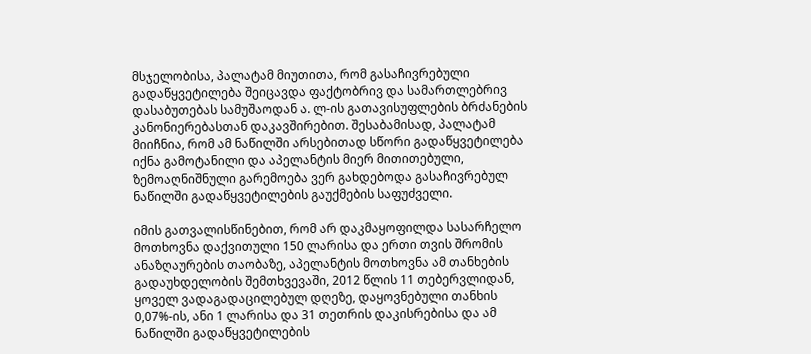მსჯელობისა, პალატამ მიუთითა, რომ გასაჩივრებული გადაწყვეტილება შეიცავდა ფაქტობრივ და სამართლებრივ დასაბუთებას სამუშაოდან ა. ლ-ის გათავისუფლების ბრძანების კანონიერებასთან დაკავშირებით. შესაბამისად, პალატამ მიიჩნია, რომ ამ ნაწილში არსებითად სწორი გადაწყვეტილება იქნა გამოტანილი და აპელანტის მიერ მითითებული, ზემოაღნიშნული გარემოება ვერ გახდებოდა გასაჩივრებულ ნაწილში გადაწყვეტილების გაუქმების საფუძველი.

იმის გათვალისწინებით, რომ არ დაკმაყოფილდა სასარჩელო მოთხოვნა დაქვითული 150 ლარისა და ერთი თვის შრომის ანაზღაურების თაობაზე, აპელანტის მოთხოვნა ამ თანხების გადაუხდელობის შემთხვევაში, 2012 წლის 11 თებერვლიდან, ყოველ ვადაგადაცილებულ დღეზე, დაყოვნებული თანხის 0,07%-ის, ანი 1 ლარისა და 31 თეთრის დაკისრებისა და ამ ნაწილში გადაწყვეტილების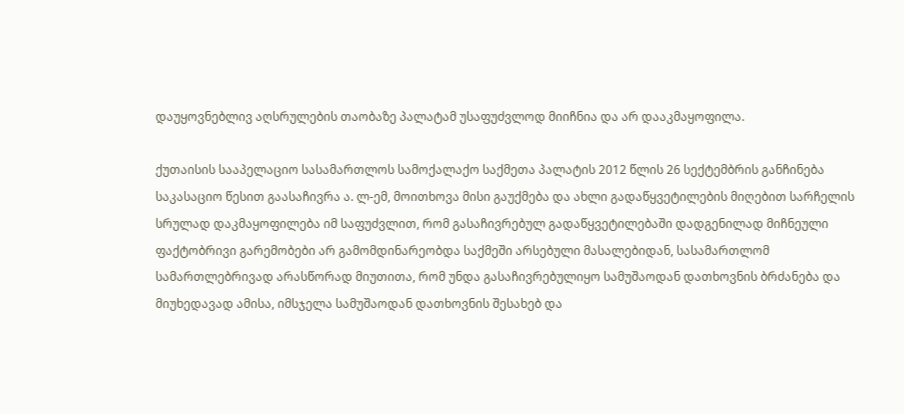დაუყოვნებლივ აღსრულების თაობაზე პალატამ უსაფუძვლოდ მიიჩნია და არ დააკმაყოფილა.

ქუთაისის სააპელაციო სასამართლოს სამოქალაქო საქმეთა პალატის 2012 წლის 26 სექტემბრის განჩინება საკასაციო წესით გაასაჩივრა ა. ლ-ემ, მოითხოვა მისი გაუქმება და ახლი გადაწყვეტილების მიღებით სარჩელის სრულად დაკმაყოფილება იმ საფუძვლით, რომ გასაჩივრებულ გადაწყვეტილებაში დადგენილად მიჩნეული ფაქტობრივი გარემობები არ გამომდინარეობდა საქმეში არსებული მასალებიდან, სასამართლომ სამართლებრივად არასწორად მიუთითა, რომ უნდა გასაჩივრებულიყო სამუშაოდან დათხოვნის ბრძანება და მიუხედავად ამისა, იმსჯელა სამუშაოდან დათხოვნის შესახებ და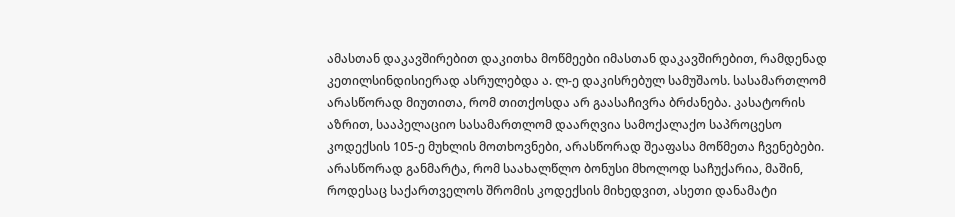ამასთან დაკავშირებით დაკითხა მოწმეები იმასთან დაკავშირებით, რამდენად კეთილსინდისიერად ასრულებდა ა. ლ-ე დაკისრებულ სამუშაოს. სასამართლომ არასწორად მიუთითა, რომ თითქოსდა არ გაასაჩივრა ბრძანება. კასატორის აზრით, სააპელაციო სასამართლომ დაარღვია სამოქალაქო საპროცესო კოდექსის 105-ე მუხლის მოთხოვნები, არასწორად შეაფასა მოწმეთა ჩვენებები. არასწორად განმარტა, რომ საახალწლო ბონუსი მხოლოდ საჩუქარია, მაშინ, როდესაც საქართველოს შრომის კოდექსის მიხედვით, ასეთი დანამატი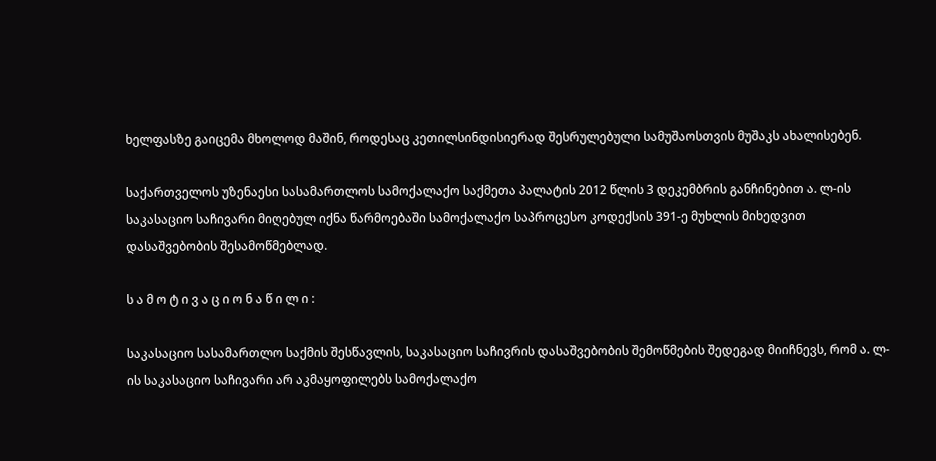ხელფასზე გაიცემა მხოლოდ მაშინ, როდესაც კეთილსინდისიერად შესრულებული სამუშაოსთვის მუშაკს ახალისებენ.

საქართველოს უზენაესი სასამართლოს სამოქალაქო საქმეთა პალატის 2012 წლის 3 დეკემბრის განჩინებით ა. ლ-ის საკასაციო საჩივარი მიღებულ იქნა წარმოებაში სამოქალაქო საპროცესო კოდექსის 391-ე მუხლის მიხედვით დასაშვებობის შესამოწმებლად.

ს ა მ ო ტ ი ვ ა ც ი ო ნ ა წ ი ლ ი :

საკასაციო სასამართლო საქმის შესწავლის, საკასაციო საჩივრის დასაშვებობის შემოწმების შედეგად მიიჩნევს, რომ ა. ლ-ის საკასაციო საჩივარი არ აკმაყოფილებს სამოქალაქო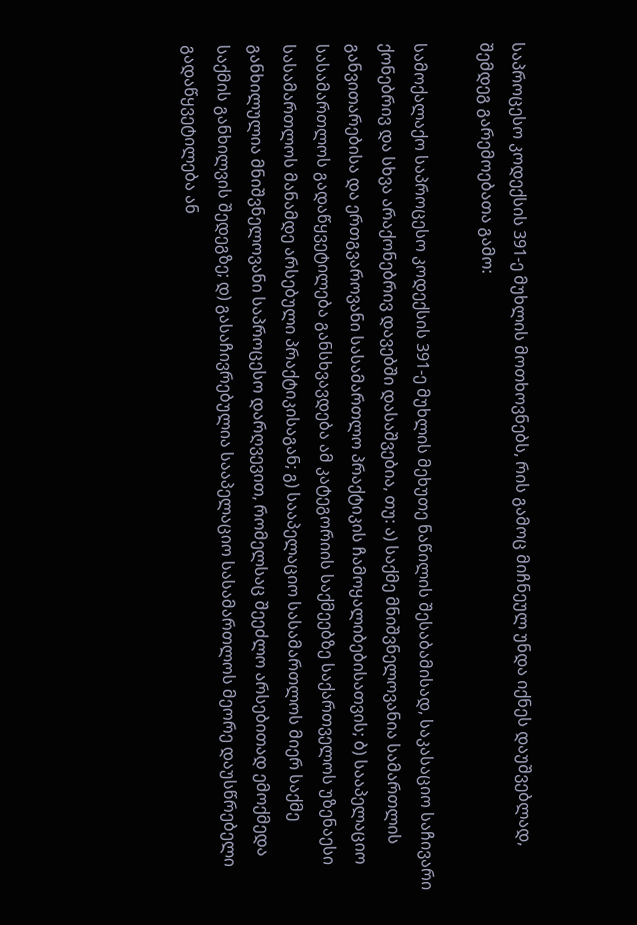საპროცესო კოდექსის 391-ე მუხლის მოთხოვნებს, რის გამოც მიჩნეულ უნდა იქნეს დაუშვებლად, შემდეგ გარემოებათა გამო:

სამოქალაქო საპროცესო კოდექსის 391-ე მუხლის მეხუთე ნაწილის შესაბამისად, საკასაციო საჩივარი ქონებრივ და სხვა არაქონებრივ დავებში დასაშვებია, თუ: ა) საქმე მნიშვნელოვანია სამართლის განვითარებისა და ერთგვაროვანი სასამართლო პრაქტიკის ჩამოყალიბებისათვის; ბ) სააპელაციო სასამართლოს გადაწყვეტილება განსხვავდება ამ კატეგორიის საქმეებზე საქართველოს უზენაესი სასამართლოს მანამდე არსებული პრაქტიკისაგან; გ) სააპელაციო სასამართლოს მიერ საქმე განხილულია მნიშვნელოვანი საპროცესო დარღვევით, რომელსაც შეეძლო არსებითად ემოქმედა საქმის განხილვის შედეგზე; დ) გასაჩივრებულია სააპელაციო სასამართლოს მეორე დაუსწრებელი გადაწყვეტილება ან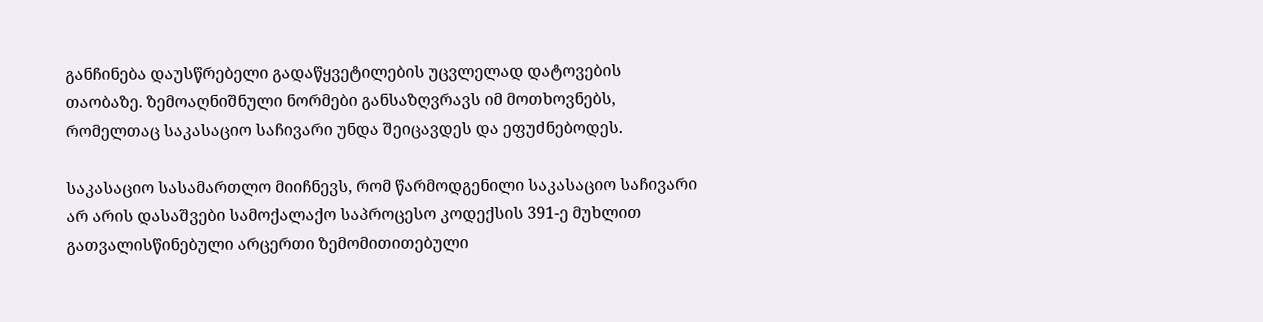განჩინება დაუსწრებელი გადაწყვეტილების უცვლელად დატოვების თაობაზე. ზემოაღნიშნული ნორმები განსაზღვრავს იმ მოთხოვნებს, რომელთაც საკასაციო საჩივარი უნდა შეიცავდეს და ეფუძნებოდეს.

საკასაციო სასამართლო მიიჩნევს, რომ წარმოდგენილი საკასაციო საჩივარი არ არის დასაშვები სამოქალაქო საპროცესო კოდექსის 391-ე მუხლით გათვალისწინებული არცერთი ზემომითითებული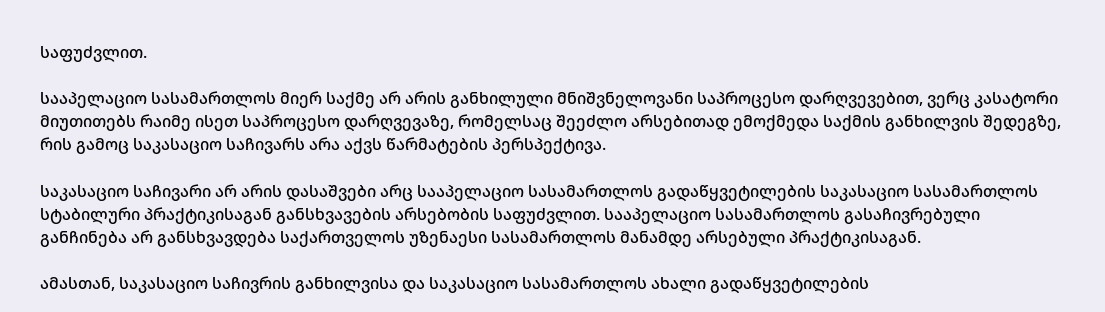საფუძვლით.

სააპელაციო სასამართლოს მიერ საქმე არ არის განხილული მნიშვნელოვანი საპროცესო დარღვევებით, ვერც კასატორი მიუთითებს რაიმე ისეთ საპროცესო დარღვევაზე, რომელსაც შეეძლო არსებითად ემოქმედა საქმის განხილვის შედეგზე, რის გამოც საკასაციო საჩივარს არა აქვს წარმატების პერსპექტივა.

საკასაციო საჩივარი არ არის დასაშვები არც სააპელაციო სასამართლოს გადაწყვეტილების საკასაციო სასამართლოს სტაბილური პრაქტიკისაგან განსხვავების არსებობის საფუძვლით. სააპელაციო სასამართლოს გასაჩივრებული განჩინება არ განსხვავდება საქართველოს უზენაესი სასამართლოს მანამდე არსებული პრაქტიკისაგან.

ამასთან, საკასაციო საჩივრის განხილვისა და საკასაციო სასამართლოს ახალი გადაწყვეტილების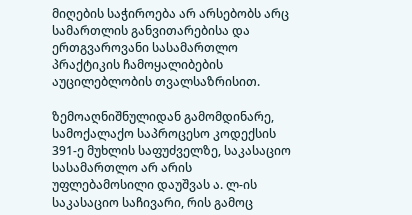მიღების საჭიროება არ არსებობს არც სამართლის განვითარებისა და ერთგვაროვანი სასამართლო პრაქტიკის ჩამოყალიბების აუცილებლობის თვალსაზრისით.

ზემოაღნიშნულიდან გამომდინარე, სამოქალაქო საპროცესო კოდექსის 391-ე მუხლის საფუძველზე, საკასაციო სასამართლო არ არის უფლებამოსილი დაუშვას ა. ლ-ის საკასაციო საჩივარი, რის გამოც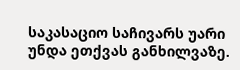საკასაციო საჩივარს უარი უნდა ეთქვას განხილვაზე.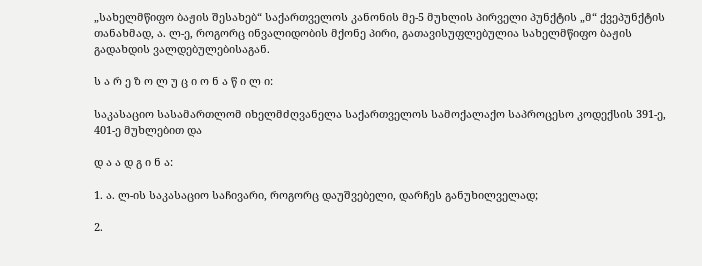„სახელმწიფო ბაჟის შესახებ“ საქართველოს კანონის მე-5 მუხლის პირველი პუნქტის „მ“ ქვეპუნქტის თანახმად, ა. ლ-ე, როგორც ინვალიდობის მქონე პირი, გათავისუფლებულია სახელმწიფო ბაჟის გადახდის ვალდებულებისაგან.

ს ა რ ე ზ ო ლ უ ც ი ო ნ ა წ ი ლ ი:

საკასაციო სასამართლომ იხელმძღვანელა საქართველოს სამოქალაქო საპროცესო კოდექსის 391-ე, 401-ე მუხლებით და

დ ა ა დ გ ი ნ ა:

1. ა. ლ-ის საკასაციო საჩივარი, როგორც დაუშვებელი, დარჩეს განუხილველად;

2.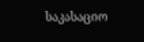საკასაციო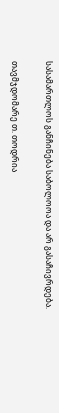სასამართლოს განჩინება საბოლოოა და არ გასაჩივრდება.

თავმჯდომარე თ. თოდრია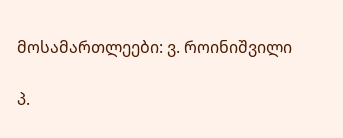მოსამართლეები: ვ. როინიშვილი

პ.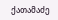ქათამაძე